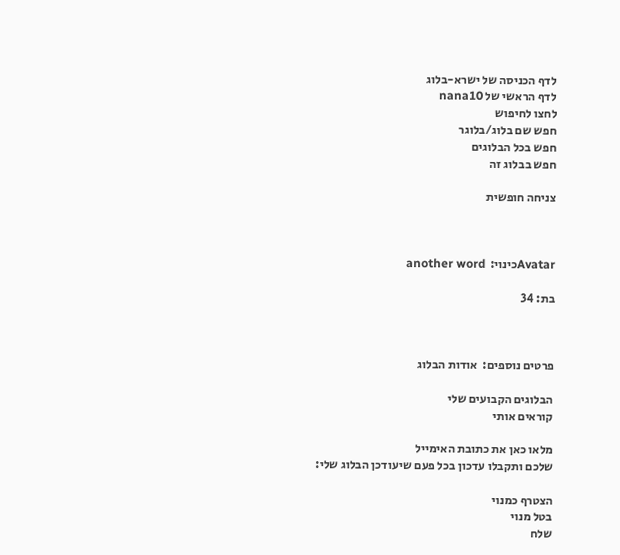לדף הכניסה של ישרא-בלוג
לדף הראשי של nana10
לחצו לחיפוש
חפש שם בלוג/בלוגר
חפש בכל הבלוגים
חפש בבלוג זה

צניחה חופשית



Avatarכינוי:  another word

בת: 34



פרטים נוספים:  אודות הבלוג

הבלוגים הקבועים שלי
קוראים אותי

מלאו כאן את כתובת האימייל
שלכם ותקבלו עדכון בכל פעם שיעודכן הבלוג שלי:

הצטרף כמנוי
בטל מנוי
שלח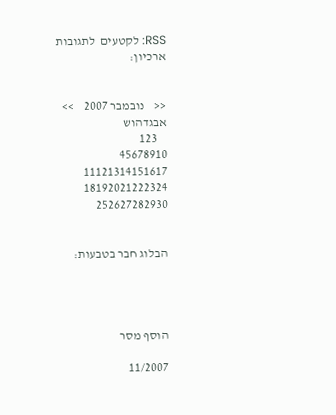RSS: לקטעים  לתגובות
ארכיון:


<<    נובמבר 2007    >>
אבגדהוש
    123
45678910
11121314151617
18192021222324
252627282930


הבלוג חבר בטבעות:




הוסף מסר

11/2007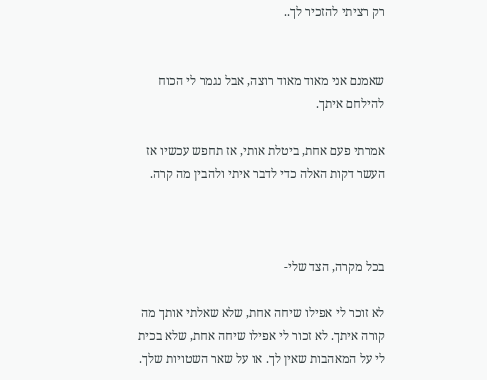רק רציתי להזכיר לך..


שאמנם אני מאוד מאוד רוצה, אבל נגמר לי הכוח להילחם איתך.

אמרתי פעם אחת, ביטלת אותי, אז תחפש עכשיו אז העשר דקות האלה כדי לדבר איתי ולהבין מה קרה.



בכל מקרה, הצד שלי-

לא זוכר לי אפילו שיחה אחת, שלא שאלתי אותך מה קורה איתך. לא זכור לי אפילו שיחה אחת, שלא בכית לי על המאהבות שאין לך. או על שאר השטויות שלך.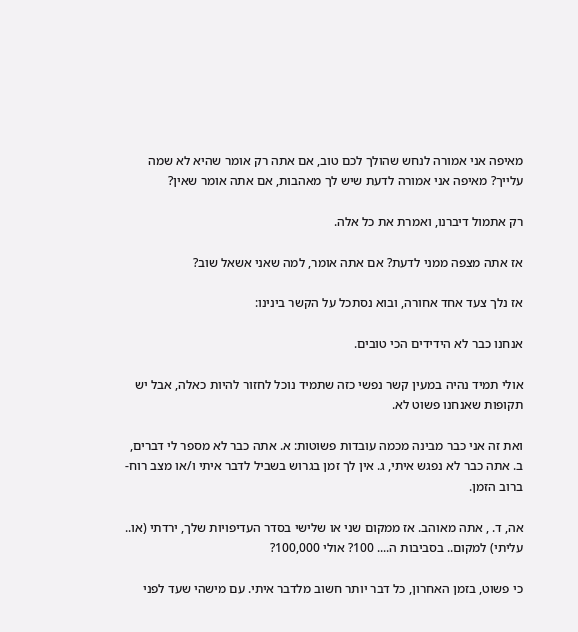מאיפה אני אמורה לנחש שהולך לכם טוב, אם אתה רק אומר שהיא לא שמה עלייך? מאיפה אני אמורה לדעת שיש לך מאהבות, אם אתה אומר שאין?

רק אתמול דיברנו, ואמרת את כל אלה.

אז אתה מצפה ממני לדעת? אם אתה אומר, למה שאני אשאל שוב?

אז נלך צעד אחד אחורה, ובוא נסתכל על הקשר בינינו:

אנחנו כבר לא הידידים הכי טובים.

אולי תמיד נהיה במעין קשר נפשי כזה שתמיד נוכל לחזור להיות כאלה, אבל יש תקופות שאנחנו פשוט לא.

ואת זה אני כבר מבינה מכמה עובדות פשוטות: א. אתה כבר לא מספר לי דברים, ב. אתה כבר לא נפגש איתי, ג. אין לך זמן בגרוש בשביל לדבר איתי ו/או מצב רוח- ברוב הזמן.

אה, ד. , אתה מאוהב. אז ממקום שני או שלישי בסדר העדיפויות שלך, ירדתי (או.. עליתי) למקום.. בסביבות ה.... 100? אולי 100,000?

כי פשוט, בזמן האחרון, כל דבר יותר חשוב מלדבר איתי. עם מישהי שעד לפני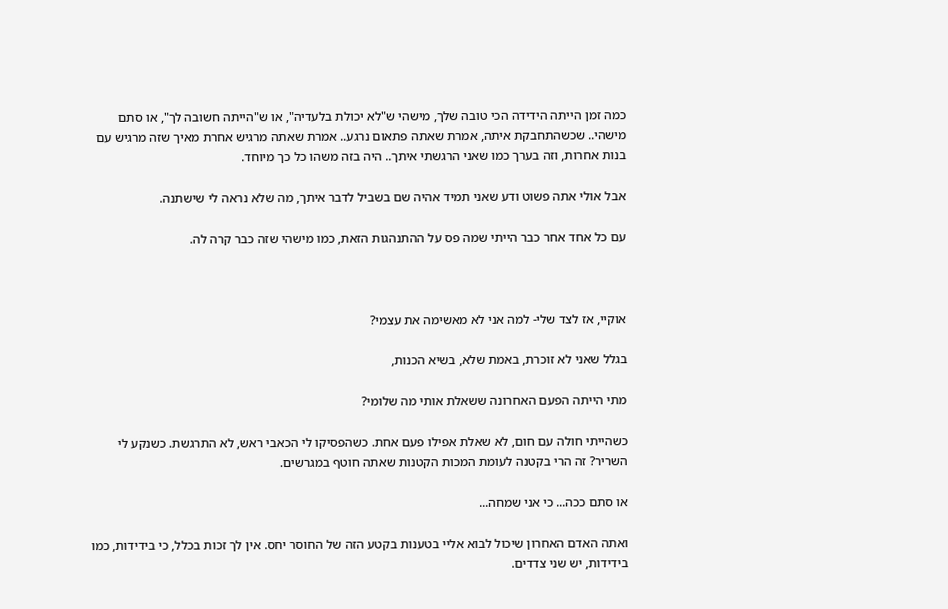כמה זמן הייתה הידידה הכי טובה שלך, מישהי ש"לא יכולת בלעדיה", או ש"הייתה חשובה לך", או סתם מישהי.. שכשהתחבקת איתה, אמרת שאתה פתאום נרגע.. אמרת שאתה מרגיש אחרת מאיך שזה מרגיש עם בנות אחרות, וזה בערך כמו שאני הרגשתי איתך.. היה בזה משהו כל כך מיוחד.

אבל אולי אתה פשוט ודע שאני תמיד אהיה שם בשביל לדבר איתך, מה שלא נראה לי שישתנה.

עם כל אחד אחר כבר הייתי שמה פס על ההתנהגות הזאת, כמו מישהי שזה כבר קרה לה.



אוקיי, אז לצד שלי- למה אני לא מאשימה את עצמי?

בגלל שאני לא זוכרת, באמת שלא, בשיא הכנות,

מתי הייתה הפעם האחרונה ששאלת אותי מה שלומי?

כשהייתי חולה עם חום, לא שאלת אפילו פעם אחת. כשהפסיקו לי הכאבי ראש, לא התרגשת. כשנקע לי השריר? זה הרי בקטנה לעומת המכות הקטנות שאתה חוטף במגרשים.

או סתם ככה... כי אני שמחה...

ואתה האדם האחרון שיכול לבוא אליי בטענות בקטע הזה של החוסר יחס. אין לך זכות בכלל, כי בידידות, כמו בידידות, יש שני צדדים.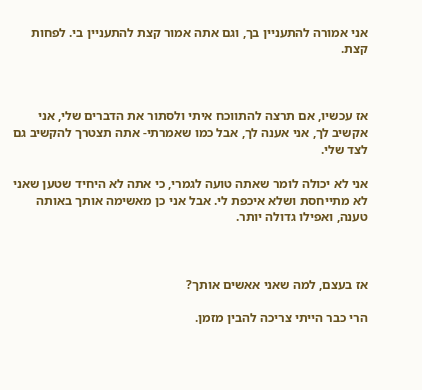אני אמורה להתעניין בך, וגם אתה אמור קצת להתעניין בי. לפחות קצת.



אז עכשיו, אם תרצה להתווכח איתי ולסתור את הדברים שלי, אני אקשיב לך, אני אענה לך, אבל כמו שאמרתי- אתה תצטרך להקשיב גם לצד שלי.

אני לא יכולה לומר שאתה טועה לגמרי, כי אתה לא היחיד שטען שאני לא מתייחסת ושלא איכפת לי. אבל אני כן מאשימה אותך באותה טענה, ואפילו גדולה יותר.



אז בעצם, למה שאני אאשים אותך?

הרי כבר הייתי צריכה להבין מזמן.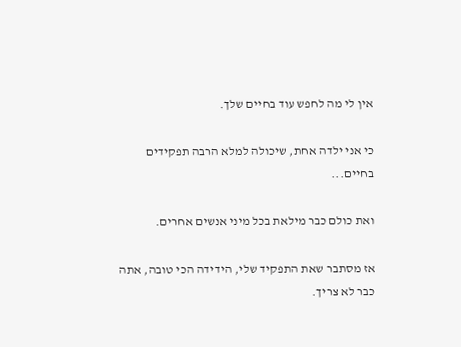אין לי מה לחפש עוד בחיים שלך.

כי אני ילדה אחת, שיכולה למלא הרבה תפקידים בחיים...

ואת כולם כבר מילאת בכל מיני אנשים אחרים.

אז מסתבר שאת התפקיד שלי, הידידה הכי טובה, אתה כבר לא צריך.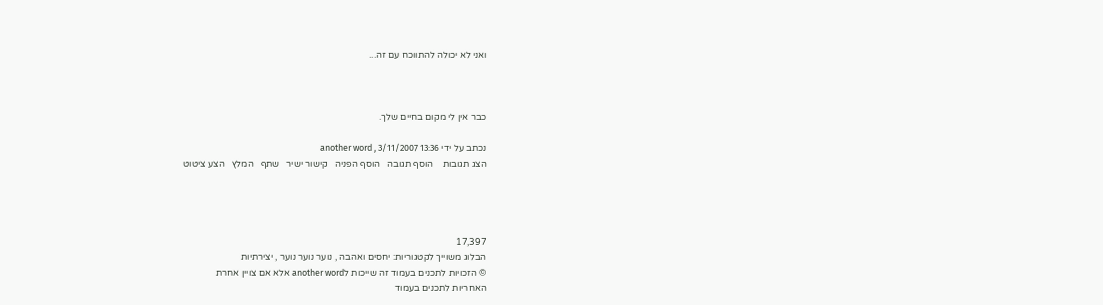ואני לא יכולה להתווכח עם זה...



כבר אין לי מקום בחיים שלך.

נכתב על ידי another word , 3/11/2007 13:36
הצג תגובות    הוסף תגובה   הוסף הפניה   קישור ישיר   שתף   המלץ   הצע ציטוט




17,397
הבלוג משוייך לקטגוריות: יחסים ואהבה , נוער נוער נוער , יצירתיות
© הזכויות לתכנים בעמוד זה שייכות לanother word אלא אם צויין אחרת
האחריות לתכנים בעמוד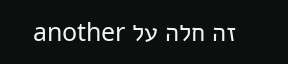זה חלה על another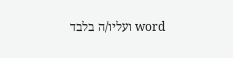word ועליו/ה בלבד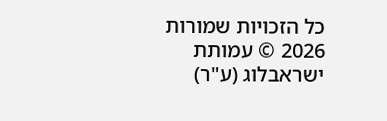כל הזכויות שמורות 2026 © עמותת ישראבלוג (ע"ר)